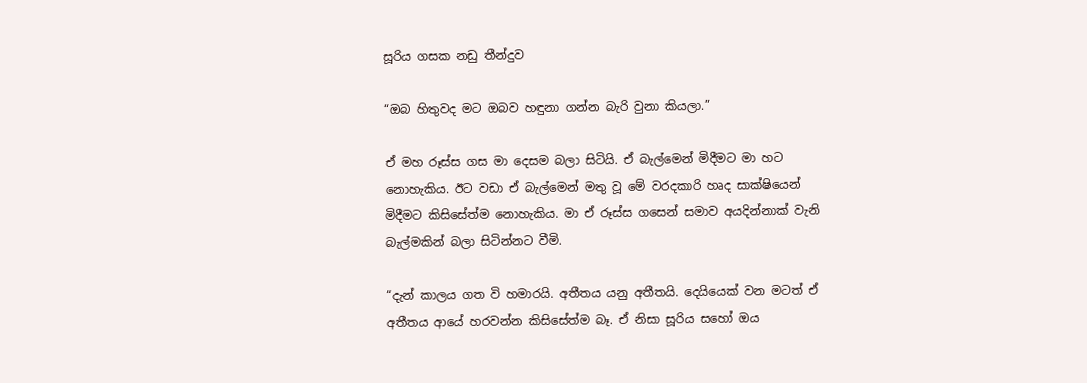සූරිය ගසක නඩු තීන්දුව

“ඔබ හිතුවද මට ඔබව හඳුනා ගන්න බැරි වුනා කියලා.”

ඒ මහ රූස්ස ගස මා දෙසම බලා සිටියි. ඒ බැල්මෙන් මිදීමට මා හට නොහැකිය. ඊට වඩා ඒ බැල්මෙන් මතු වූ මේ වරදකාරි හෘද සාක්ෂියෙන් මිදීමට කිසිසේත්ම නොහැකිය. මා ඒ රූස්ස ගසෙන් සමාව අයදින්නාක් වැනි බැල්මකින් බලා සිටින්නට වීමි.

“දැන් කාලය ගත වි හමාරයි. අතීතය යනු අතීතයි. දෙයියෙක් වන මටත් ඒ අතීතය ආයේ හරවන්න කිසිසේත්ම බෑ. ඒ නිසා සූරිය සහෝ ඔය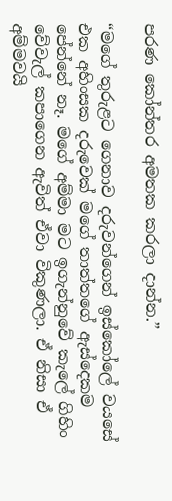පරණ කෝන්තර අමතක කරලා දාන්න.”

“මගේ තුරුළට ගෙනාව දරුවන්ගෙන් ඉස්කෝලේ වයසේ එක අහිංසක දරුවෙක් මගේ තාත්තගේ ඇස්දෙකම පේන්නේ නෑ. මගේ අම්මා මට ඉගැන්නුවේ කැලේ ගිහිං වේවැල් කපාගෙන ඇවිත් ඒවා විකුණලා. ඒ නිසා ඒ අම්මවයි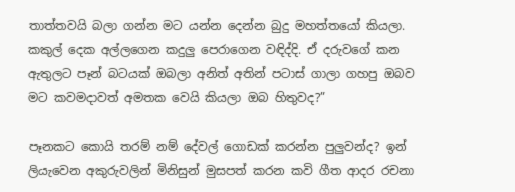තාත්තවයි බලා ගන්න මට යන්න දෙන්න බුදු මහත්තයෝ කියලා. කකුල් දෙක අල්ලගෙන කදුලු පෙරාගෙන වඳිද්දි. ඒ දරුවගේ කන ඇතුලට පෑන් බටයක් ඔබලා අනිත් අතින් පටාස් ගාලා ගහපු ඔබව මට කවමදාවත් අමතක වෙයි කියලා ඔබ හිතුවද?”

පෑනකට කොයි තරම් නම් දේවල් ගොඩක් කරන්න පුලුවන්ද? ඉන් ලියැවෙන අකුරුවලින් මිනිසුන් මුසපත් කරන කවි ගීත ආදර රචනා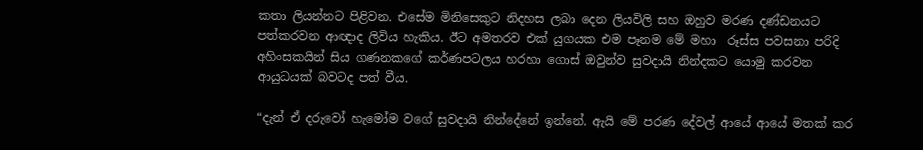කතා ලියන්නට පිළිවන. එසේම මිනිසෙකුට නිදහස ලබා දෙන ලියවිලි සහ ඔහුව මරණ දණ්ඩනයට පත්කරවන ආඥාද ලිවිය හැකිය. ඊට අමතරව එක් යුගයක එම පෑනම මේ මහා  රූස්ස පවසනා පරිදි අහිංසකයින් සිය ගණනකගේ කර්ණපටලය හරහා ගොස් ඔවුන්ව සුවදායි නින්දකට යොමු කරවන ආයුධයක් බවටද පත් වීය.

“දැන් ඒ දරුවෝ හැමෝම වගේ සුවදායි නින්දේනේ ඉන්නේ. ඇයි මේ පරණ දේවල් ආයේ ආයේ මතක් කර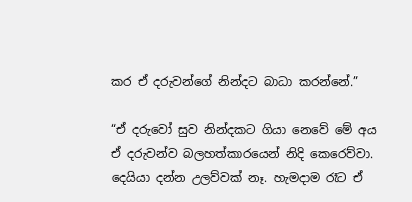කර ඒ දරුවන්ගේ නින්දට බාධා කරන්නේ.”

“ඒ දරුවෝ සුව නින්දකට ගියා නෙවේ මේ අය ඒ දරුවන්ව බලහත්කාරයෙන් නිදි කෙරෙව්වා. දෙයියා දන්න උලව්වක් නෑ. හැමදාම රෑට ඒ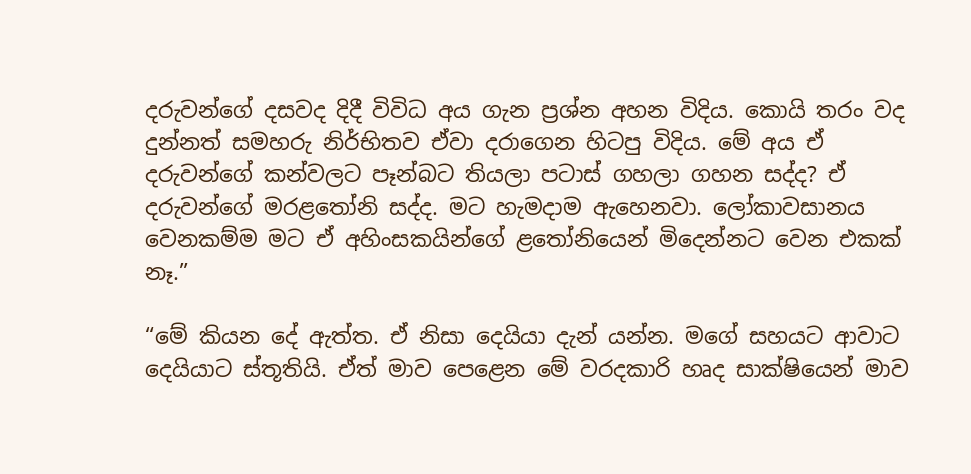දරුවන්ගේ දසවද දිදී විවිධ අය ගැන ප්‍රශ්න අහන විදිය. කොයි තරං වද දුන්නත් සමහරු නිර්භිතව ඒවා දරාගෙන හිටපු විදිය. මේ අය ඒ දරුවන්ගේ කන්වලට පෑන්බට තියලා පටාස් ගහලා ගහන සද්ද? ඒ දරුවන්ගේ මරළතෝනි සද්ද. මට හැමදාම ඇහෙනවා. ලෝකාවසානය වෙනකම්ම මට ඒ අහිංසකයින්ගේ ළතෝනියෙන් මිදෙන්නට වෙන එකක් නෑ.”

“මේ කියන දේ ඇත්ත. ඒ නිසා දෙයියා දැන් යන්න. මගේ සහයට ආවාට දෙයියාට ස්තූතියි. ඒත් මාව පෙළෙන මේ වරදකාරි හෘද සාක්ෂියෙන් මාව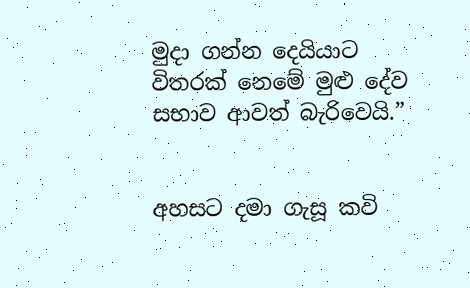මුදා ගන්න දෙයියාට විතරක් නෙමේ මුළු දේව සභාව ආවත් බැරිවෙයි.”


අහසට දමා ගැසූ කවි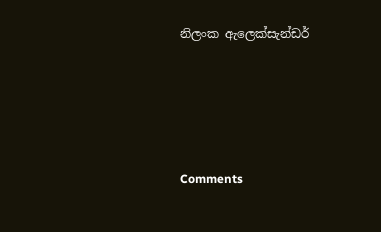නිලංක ඇලෙක්සැන්ඩර්





Comments